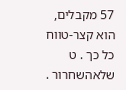57 מקבלים, הוא קצר-טווח כל כך . ט שלאהשחרור .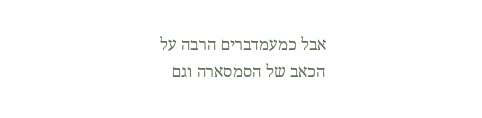אבל כמעמדברים הרבה על הכאב של הסמסארה וגם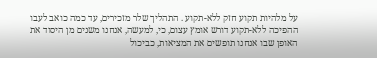על מלהיות תקוע חזק ללא-תקוע . התהליך שלר מזכירים, עד כמה כואב לעבו ההפיכה ללא-תקוע דורש אומץ עצום, כי, למעשה, אנחנו משנים מן היסוד את האופן שבו אנחנו תופשים את המציאות, כביכול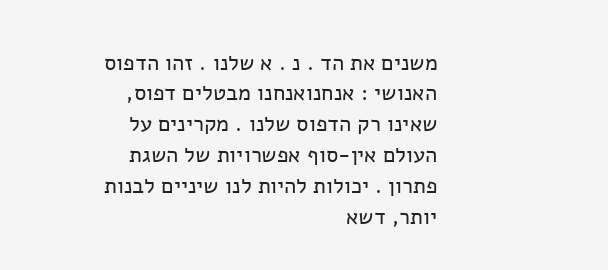משנים את הד . נ . א שלנו . זהו הדפוס האנושי : אנחנואנחנו מבטלים דפוס, שאינו רק הדפוס שלנו . מקרינים על העולם אין-סוף אפשרויות של השגת פתרון . יכולות להיות לנו שיניים לבנות יותר, דשא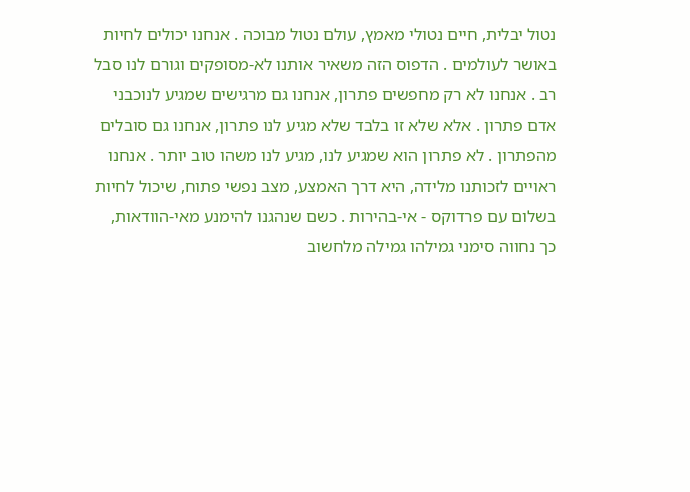נטול יבלית, חיים נטולי מאמץ, עולם נטול מבוכה . אנחנו יכולים לחיות באושר לעולמים . הדפוס הזה משאיר אותנו לא-מסופקים וגורם לנו סבל רב . אנחנו לא רק מחפשים פתרון, אנחנו גם מרגישים שמגיע לנוכבני אדם פתרון . אלא שלא זו בלבד שלא מגיע לנו פתרון, אנחנו גם סובלים מהפתרון . לא פתרון הוא שמגיע לנו, מגיע לנו משהו טוב יותר . אנחנו ראויים לזכותנו מלידה, היא דרך האמצע, מצב נפשי פתוח, שיכול לחיות בשלום עם פרדוקס - אי-בהירות . כשם שנהגנו להימנע מאי-הוודאות, כך נחווה סימני גמילהו גמילה מלחשוב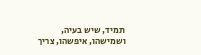תמיד, שיש בעיה, ושמישהו, איפשהו, צריך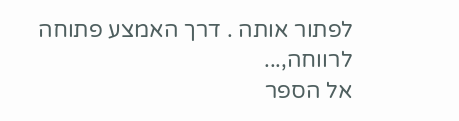לפתור אותה . דרך האמצע פתוחה לרווחה,...
אל הספר